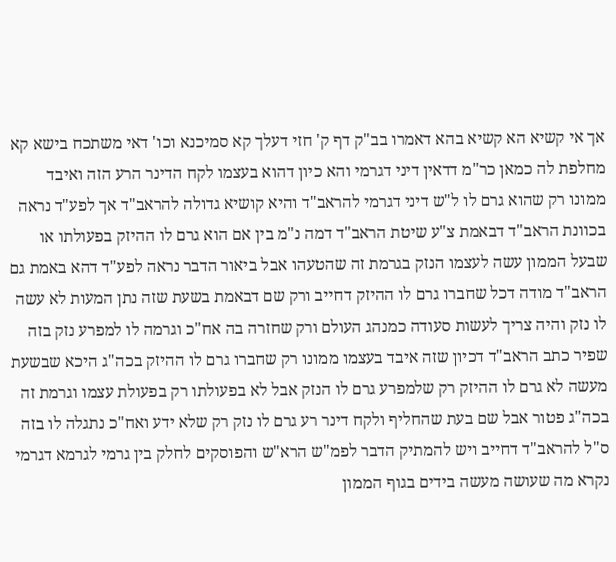אך אי קשיא הא קשיא בהא דאמרו בב"ק דף ק' חזי דעלך קא סמיכנא וכו' דאי משתכח בישא קא מחלפת לה כמאן כר"מ דדאין דיני דגרמי והא כיון דהוא בעצמו לקח הדינר הרע הזה ואיבד ממונו רק שהוא גרם לו ל"ש דיני דגרמי להראב"ד והיא קושיא גדולה להראב"ד אך לפע"ד נראה בכוונת הראב"ד דבאמת צ"ע שיטת הראב"ד דמה נ"מ בין אם הוא גרם לו ההיזק בפעולתו או שבעל הממון עשה לעצמו הנזק בגרמת זה שהטעהו אבל ביאור הדבר נראה לפע"ד דהא באמת גם הראב"ד מודה דכל שחברו גרם לו ההיזק דחייב ורק שם דבאמת בשעת שזה נתן המעות לא עשה לו נזק והיה צריך לעשות סעודה כמנהג העולם ורק שחזרה בה אח"כ וגרמה לו למפרע נזק בזה שפיר כתב הראב"ד דכיון שזה איבד בעצמו ממונו רק שחברו גרם לו ההיזק בכה"ג היכא שבשעת מעשה לא גרם לו ההיזק רק שלמפרע גרם לו הנזק אבל לא בפעולתו רק בפעולת עצמו וגרמת זה בכה"ג פטור אבל שם בעת שהחליף ולקח דינר רע גרם לו נזק רק שלא ידע ואח"כ נתגלה לו בזה ס"ל להראב"ד דחייב ויש להמתיק הדבר לפמ"ש הרא"ש והפוסקים לחלק בין גרמי לגרמא דגרמי נקרא מה שעושה מעשה בידים בגוף הממון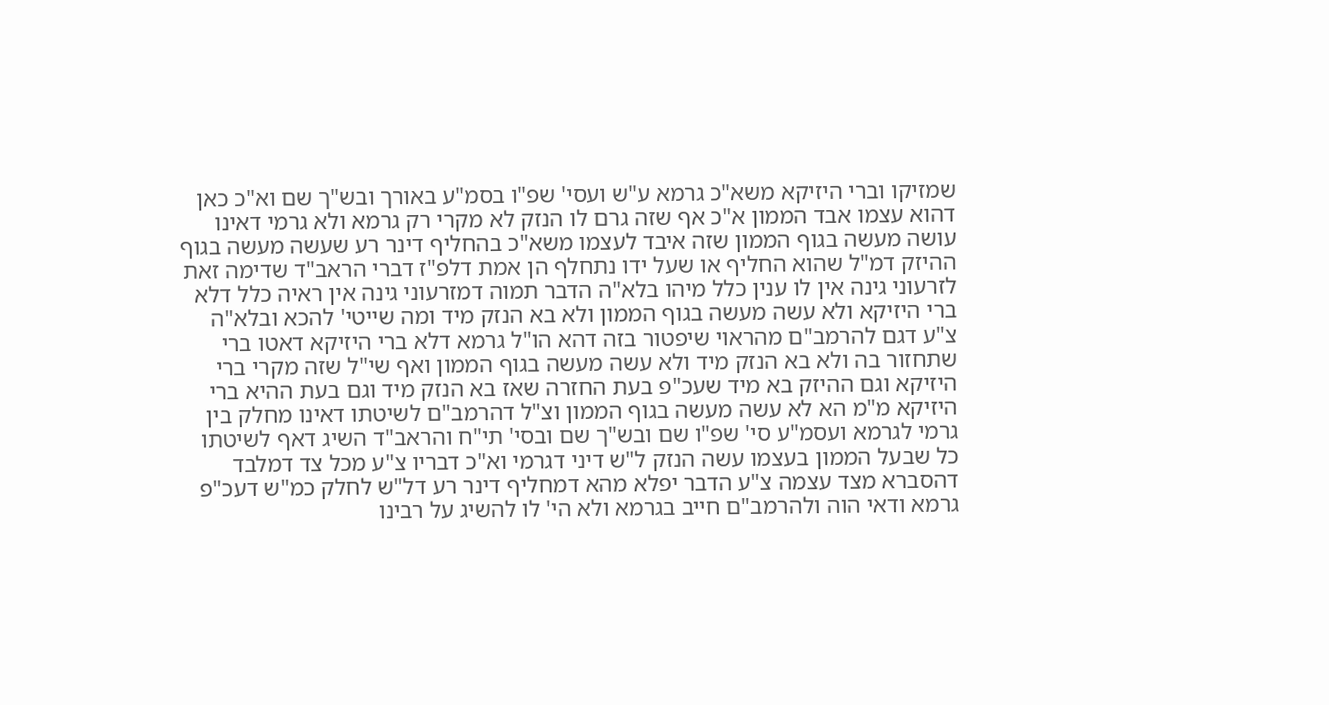שמזיקו וברי היזיקא משא"כ גרמא ע"ש ועסי' שפ"ו בסמ"ע באורך ובש"ך שם וא"כ כאן דהוא עצמו אבד הממון א"כ אף שזה גרם לו הנזק לא מקרי רק גרמא ולא גרמי דאינו עושה מעשה בגוף הממון שזה איבד לעצמו משא"כ בהחליף דינר רע שעשה מעשה בגוף ההיזק דמ"ל שהוא החליף או שעל ידו נתחלף הן אמת דלפ"ז דברי הראב"ד שדימה זאת לזרעוני גינה אין לו ענין כלל מיהו בלא"ה הדבר תמוה דמזרעוני גינה אין ראיה כלל דלא ברי היזיקא ולא עשה מעשה בגוף הממון ולא בא הנזק מיד ומה שייטי' להכא ובלא"ה צ"ע דגם להרמב"ם מהראוי שיפטור בזה דהא הו"ל גרמא דלא ברי היזיקא דאטו ברי שתחזור בה ולא בא הנזק מיד ולא עשה מעשה בגוף הממון ואף שי"ל שזה מקרי ברי היזיקא וגם ההיזק בא מיד שעכ"פ בעת החזרה שאז בא הנזק מיד וגם בעת ההיא ברי היזיקא מ"מ הא לא עשה מעשה בגוף הממון וצ"ל דהרמב"ם לשיטתו דאינו מחלק בין גרמי לגרמא ועסמ"ע סי' שפ"ו שם ובש"ך שם ובסי' תי"ח והראב"ד השיג דאף לשיטתו כל שבעל הממון בעצמו עשה הנזק ל"ש דיני דגרמי וא"כ דבריו צ"ע מכל צד דמלבד דהסברא מצד עצמה צ"ע הדבר יפלא מהא דמחליף דינר רע דל"ש לחלק כמ"ש דעכ"פ גרמא ודאי הוה ולהרמב"ם חייב בגרמא ולא הי' לו להשיג על רבינו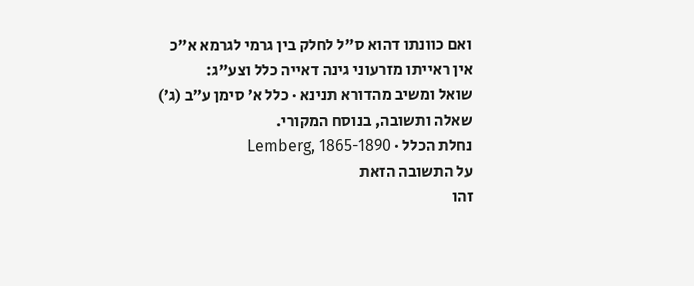ואם כוונתו דהוא ס"ל לחלק בין גרמי לגרמא א"כ אין ראייתו מזרעוני גינה דאייה כלל וצע"ג:
שואל ומשיב מהדורא תנינא · כלל א׳ סימן ע״ב (ג׳)
שאלה ותשובה, בנוסח המקורי.
נחלת הכלל · Lemberg, 1865-1890
על התשובה הזאת
זהו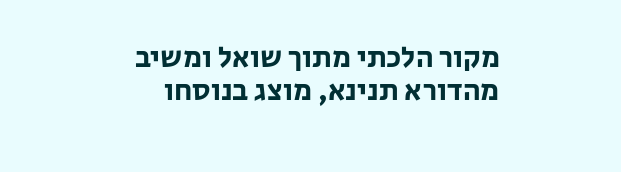מקור הלכתי מתוך שואל ומשיב מהדורא תנינא, מוצג בנוסחו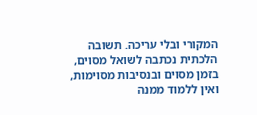המקורי ובלי עריכה. תשובה הלכתית נכתבה לשואל מסוים, בזמן מסוים ובנסיבות מסוימות, ואין ללמוד ממנה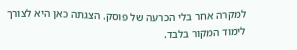למקרה אחר בלי הכרעה של פוסק. הצגתה כאן היא לצורך לימוד המקור בלבד.